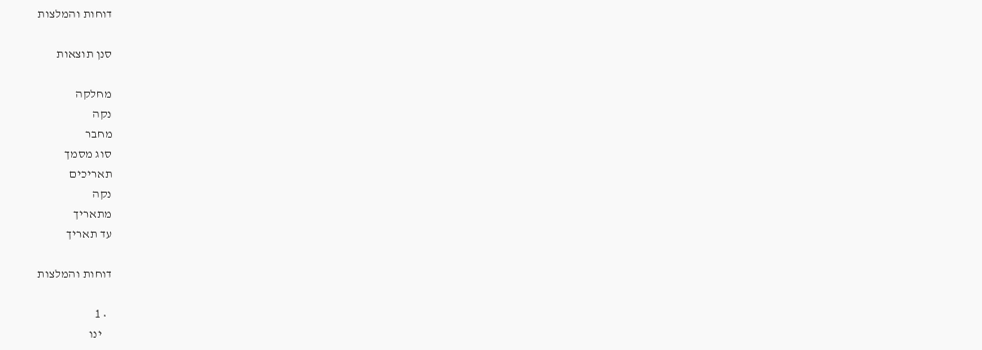דוחות והמלצות

סנן תוצאות

מחלקה
נקה
מחבר
סוג מסמך
תאריכים
נקה
מתאריך
עד תאריך

דוחות והמלצות

  • 1
    ינו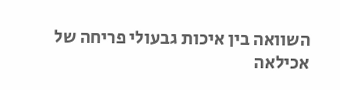השוואה בין איכות גבעולי פריחה של אכילאה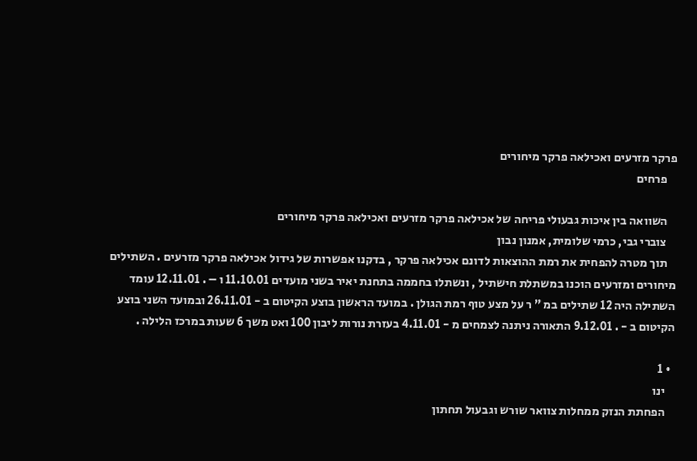פרקר מזרעים ואכילאה פרקר מיחורים
    פרחים

    השוואה בין איכות גבעולי פריחה של אכילאה פרקר מזרעים ואכילאה פרקר מיחורים
    צוברי גבי, כרמי שלומית, אמנון נבון
    תוך מטרה להפחית את רמת ההוצאות לדונם אכילאה פרקר , בדקנו אפשרות של גידול אכילאה פרקר מזרעים . השתילים מיחורים ומזרעים הוכנו במשתלת חישתיל , ונשתלו בחממה בתחנת יאיר בשני מועדים 11.10.01 ו – . 12.11.01 עומד השתילה היה 12 שתילים במ " ר על מצע טוף רמת הגולן . במועד הראשון בוצע הקיטום ב - 26.11.01 ובמועד השני בוצע הקיטום ב - . 9.12.01 התאורה ניתנה לצמחים מ - 4.11.01 בעזרת נורות ליבון 100 ואט משך 6 שעות במרכז הלילה .

  • 1
    ינו
    הפחתת הנזק ממחלות צוואר שורש וגבעול תחתון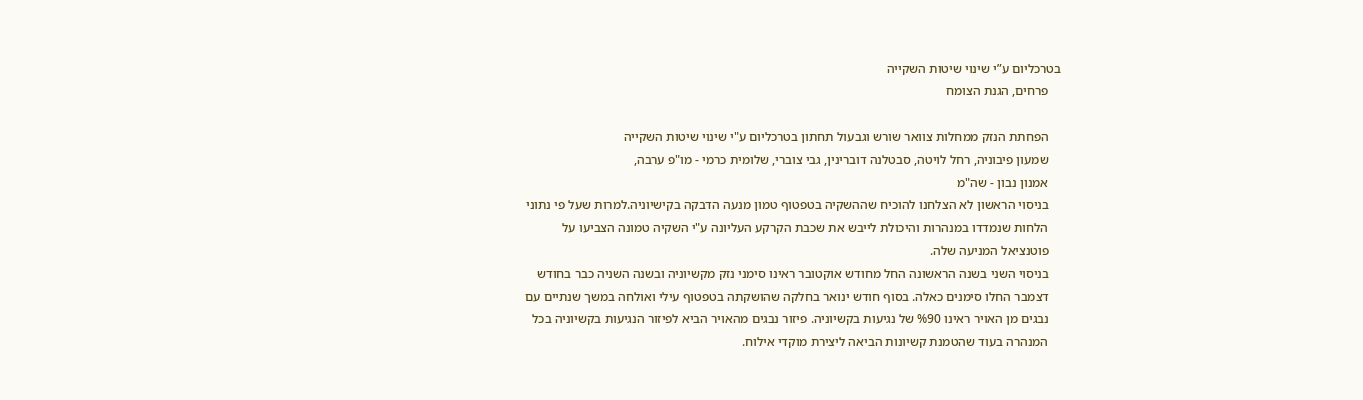בטרכליום ע”י שינוי שיטות השקייה
    פרחים, הגנת הצומח

    הפחתת הנזק ממחלות צוואר שורש וגבעול תחתון בטרכליום ע"י שינוי שיטות השקייה
    שמעון פיבוניה, רחל לויטה, סבטלנה דוברינין, גבי צוברי, שלומית כרמי - מו"פ ערבה,
    אמנון נבון - שה"מ
    בניסוי הראשון לא הצלחנו להוכיח שההשקיה בטפטוף טמון מנעה הדבקה בקישיוניה.למרות שעל פי נתוני
    הלחות שנמדדו במנהרות והיכולת לייבש את שכבת הקרקע העליונה ע"י השקיה טמונה הצביעו על
    פוטנציאל המניעה שלה.
    בניסוי השני בשנה הראשונה החל מחודש אוקטובר ראינו סימני נזק מקשיוניה ובשנה השניה כבר בחודש
    דצמבר החלו סימנים כאלה. בסוף חודש ינואר בחלקה שהושקתה בטפטוף עילי ואולחה במשך שנתיים עם
    נבגים מן האויר ראינו %90 של נגיעות בקשיוניה. פיזור נבגים מהאויר הביא לפיזור הנגיעות בקשיוניה בכל
    המנהרה בעוד שהטמנת קשיונות הביאה ליצירת מוקדי אילוח.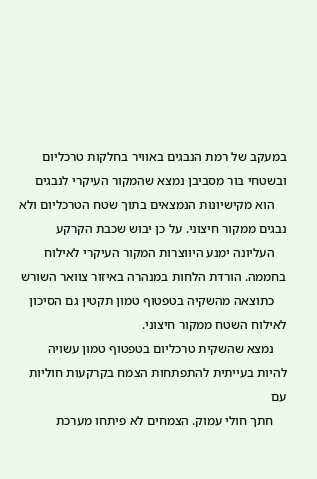במעקב של רמת הנבגים באוויר בחלקות טרכליום ובשטחי בור מסביבן נמצא שהמקור העיקרי לנבגים
    הוא מקישיונות הנמצאים בתוך שטח הטרכליום ולא נבגים ממקור חיצוני. על כן יבוש שכבת הקרקע
    העליונה ימנע היווצרות המקור העיקרי לאילוח בחממה. הורדת הלחות במנהרה באיזור צוואר השורש
    כתוצאה מהשקיה בטפטוף טמון תקטין גם הסיכון לאילוח השטח ממקור חיצוני.
    נמצא שהשקית טרכליום בטפטוף טמון עשויה להיות בעייתית להתפתחות הצמח בקרקעות חוליות עם
    חתך חולי עמוק. הצמחים לא פיתחו מערכת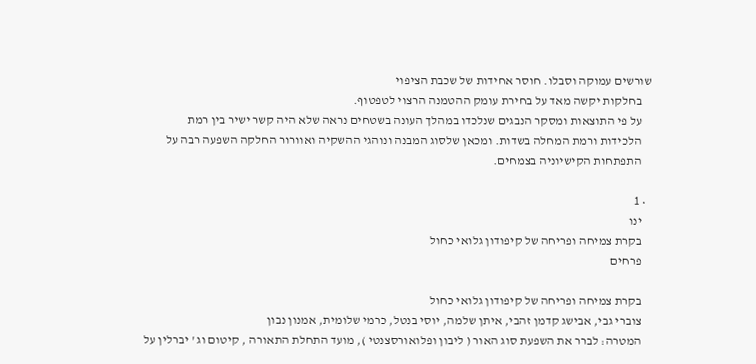שורשים עמוקה וסבלו. חוסר אחידות של שכבת הציפוי
    בחלקות יקשה מאד על בחירת עומק ההטמנה הרצוי לטפטוף.
    על פי התוצאות ומסקר הנבגים שנלכדו במהלך העונה בשטחים נראה שלא היה קשר ישיר בין רמת
    הלכידות ורמת המחלה בשדות. ומכאן שלסוג המבנה ונוהגי ההשקיה ואוורור החלקה השפעה רבה על
    התפתחות הקישיוניה בצמחים.

  • 1
    ינו
    בקרת צמיחה ופריחה של קיפודון גלואי כחול
    פרחים

    בקרת צמיחה ופריחה של קיפודון גלואי כחול
    צוברי גבי, אבישג קדמן זהבי, איתן שלמה, יוסי בנטל, כרמי שלומית, אמנון נבון
    המטרה: לברר את השפעת סוג האור ( ליבון ופלואורסצנטי ), מועד התחלת התאורה , קיטום וג ' יברלין על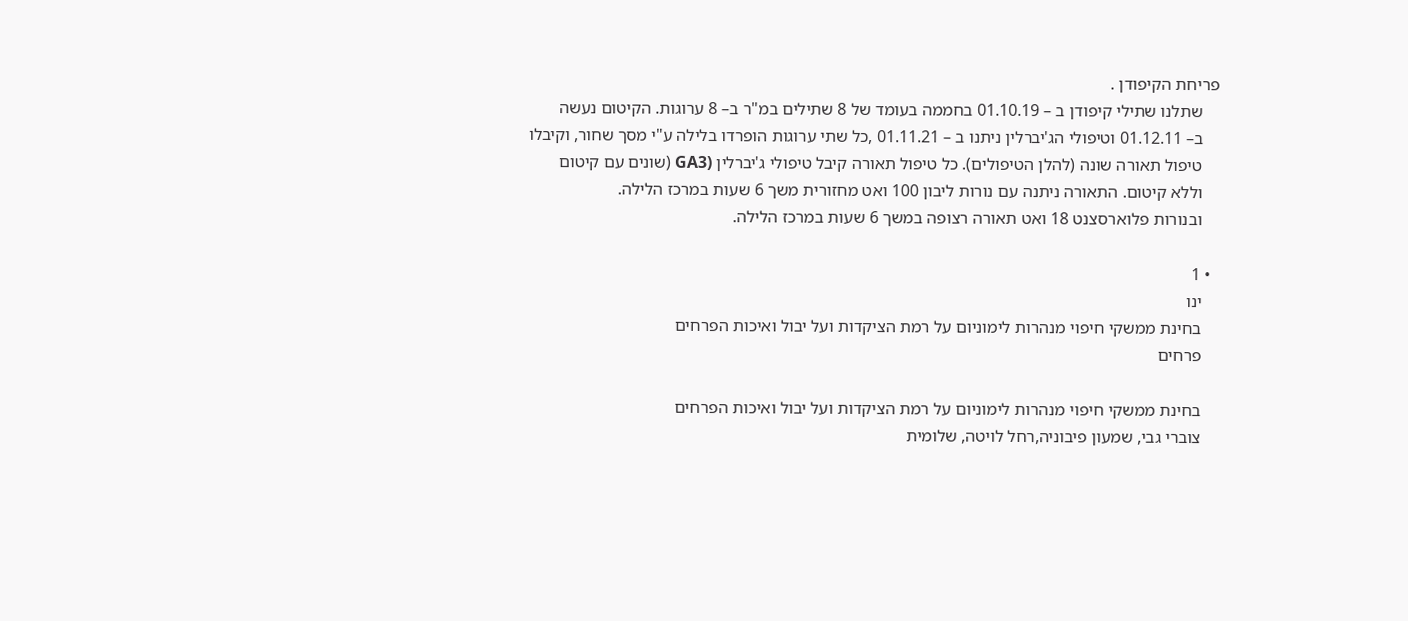פריחת הקיפודן .
    שתלנו שתילי קיפודן ב – 01.10.19 בחממה בעומד של 8 שתילים במ"ר ב– 8 ערוגות. הקיטום נעשה
    ב– 01.12.11 וטיפולי הג'יברלין ניתנו ב – 01.11.21 ,כל שתי ערוגות הופרדו בלילה ע"י מסך שחור, וקיבלו
    טיפול תאורה שונה (להלן הטיפולים). כל טיפול תאורה קיבל טיפולי ג'יברלין (GA3 (שונים עם קיטום
    וללא קיטום. התאורה ניתנה עם נורות ליבון 100 ואט מחזורית משך 6 שעות במרכז הלילה.
    ובנורות פלוארסצנט 18 ואט תאורה רצופה במשך 6 שעות במרכז הלילה.

  • 1
    ינו
    בחינת ממשקי חיפוי מנהרות לימוניום על רמת הציקדות ועל יבול ואיכות הפרחים
    פרחים

    בחינת ממשקי חיפוי מנהרות לימוניום על רמת הציקדות ועל יבול ואיכות הפרחים
    צוברי גבי, שמעון פיבוניה,רחל לויטה, שלומית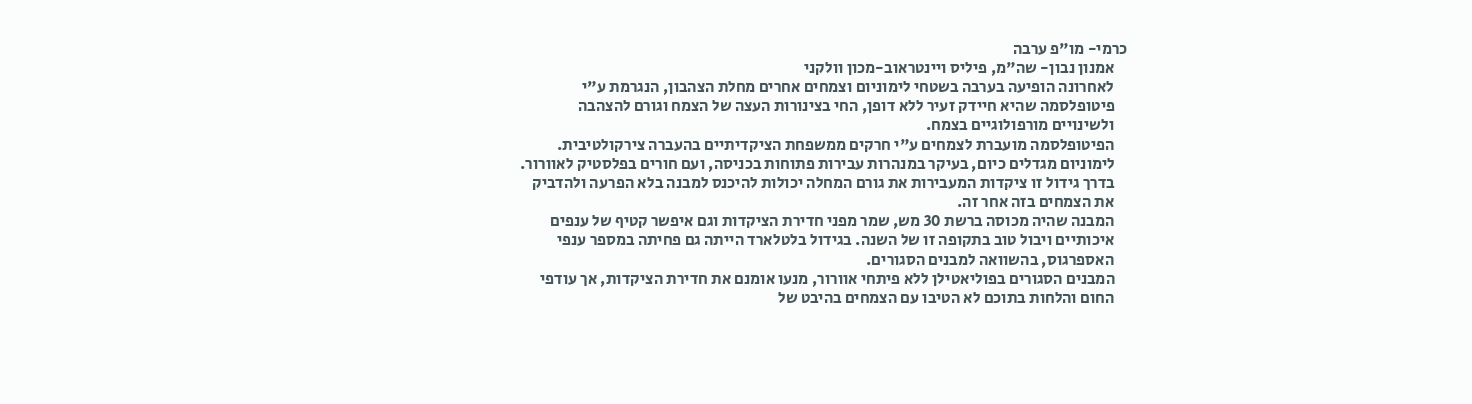כרמי- מו"פ ערבה
    אמנון נבון- שה"מ, פיליס ויינטראוב-מכון וולקני
    לאחרונה הופיעה בערבה בשטחי לימוניום וצמחים אחרים מחלת הצהבון, הנגרמת ע"י
    פיטופלסמה שהיא חיידק זעיר ללא דופן, החי בצינורות העצה של הצמח וגורם להצהבה
    ולשינויים מורפולוגיים בצמח.
    הפיטופלסמה מועברת לצמחים ע"י חרקים ממשפחת הציקדיתיים בהעברה צירקולטיבית.
    לימוניום מגדלים כיום, בעיקר במנהרות עבירות פתוחות בכניסה, ועם חורים בפלסטיק לאוורור.
    בדרך גידול זו ציקדות המעבירות את גורם המחלה יכולות להיכנס למבנה בלא הפרעה ולהדביק
    את הצמחים בזה אחר זה.
    המבנה שהיה מכוסה ברשת 30 מש, שמר מפני חדירת הציקדות וגם איפשר קטיף של ענפים
    איכותיים ויבול טוב בתקופה זו של השנה. בגידול בלטלארד הייתה גם פחיתה במספר ענפי
    האספרגוס, בהשוואה למבנים הסגורים.
    המבנים הסגורים בפוליאטילן ללא פיתחי אוורור, מנעו אומנם את חדירת הציקדות, אך עודפי
    החום והלחות בתוכם לא הטיבו עם הצמחים בהיבט של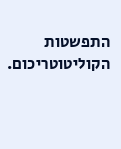התפשטות הקוליטוטריכום.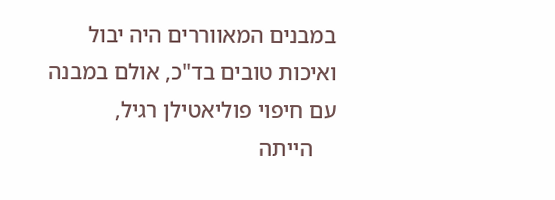במבנים המאווררים היה יבול ואיכות טובים בד"כ, אולם במבנה עם חיפוי פוליאטילן רגיל,
    הייתה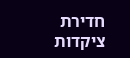חדירת ציקדות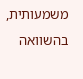משמעותית, בהשוואה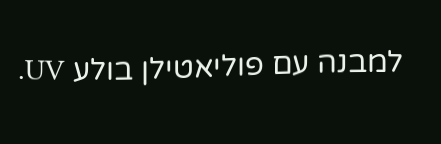למבנה עם פוליאטילן בולע UV.